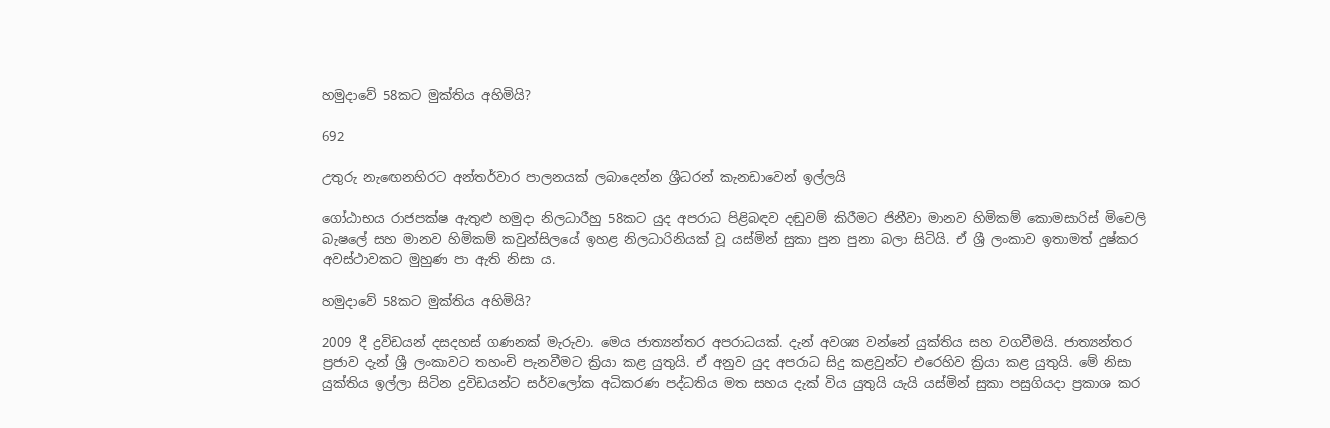හමුදාවේ 58කට මුක්තිය අහිමියි?

692

උතුරු නැඟෙනහිරට අන්තර්වාර පාලනයක් ලබාදෙන්න ශ්‍රීධරන් කැනඩාවෙන් ඉල්ලයි

ගෝඨාභය රාජපක්ෂ ඇතුළු හමුදා නිලධාරීහු 58කට යුද අපරාධ පිළිබඳව දඬුවම් කිරීමට ජිනීවා මානව හිමිකම් කොමසාරිස් මිචෙලි බැෂලේ සහ මානව හිමිකම් කවුන්සිලයේ ඉහළ නිලධාරිනියක් වූ යස්මින් සුකා පුන පුනා බලා සිටියි. ඒ ශ්‍රී ලංකාව ඉතාමත් දුෂ්කර අවස්ථාවකට මුහුණ පා ඇති නිසා ය.

හමුදාවේ 58කට මුක්තිය අහිමියි?

2009 දී ද්‍රවිඩයන් දසදහස් ගණනක් මැරුවා. මෙය ජාත්‍යන්තර අපරාධයක්. දැන් අවශ්‍ය වන්නේ යුක්තිය සහ වගවීමයි. ජාත්‍යන්තර ප්‍රජාව දැන් ශ්‍රී ලංකාවට තහංචි පැනවීමට ක්‍රියා කළ යුතුයි. ඒ අනුව යුද අපරාධ සිදු කළවුන්ට එරෙහිව ක්‍රියා කළ යුතුයි. මේ නිසා යුක්තිය ඉල්ලා සිටින ද්‍රවිඩයන්ට සර්වලෝක අධිකරණ පද්ධතිය මත සහය දැක් විය යුතුයි යැයි යස්මින් සුකා පසුගියදා ප්‍රකාශ කර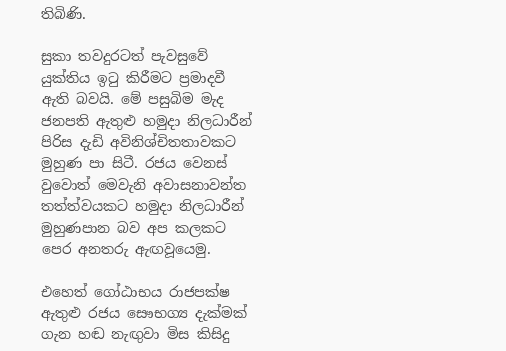තිබිණි.

සුකා තවදුරටත් පැවසුවේ යුක්තිය ඉටු කිරීමට ප්‍රමාදවී ඇති බවයි. මේ පසුබිම මැද ජනපති ඇතුළු හමුදා නිලධාරීන් පිරිස දැඩි අවිනිශ්චිතතාවකට මුහුණ පා සිටී. රජය වෙනස් වුවොත් මෙවැනි අවාසනාවන්ත තත්ත්වයකට හමුදා නිලධාරීන් මුහුණපාන බව අප කලකට පෙර අනතරු ඇඟවූයෙමු.

එහෙත් ගෝඨාභය රාජපක්ෂ ඇතුළු රජය සෞභග්‍ය දැක්මක් ගැන හඬ නැඟුවා මිස කිසිදු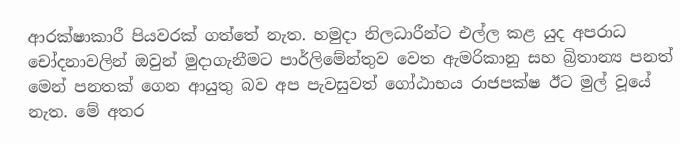ආරක්ෂාකාරී පියවරක් ගත්තේ නැත. හමුදා නිලධාරීන්ට එල්ල කළ යුද අපරාධ චෝදනාවලින් ඔවුන් මුදාගැනීමට පාර්ලිමේන්තුව වෙත ඇමරිකානු සහ බ්‍රිතාන්‍ය පනත් මෙන් පනතක් ගෙන ආයුතු බව අප පැවසුවත් ගෝඨාභය රාජපක්ෂ ඊට මුල් වූයේ නැත. මේ අතර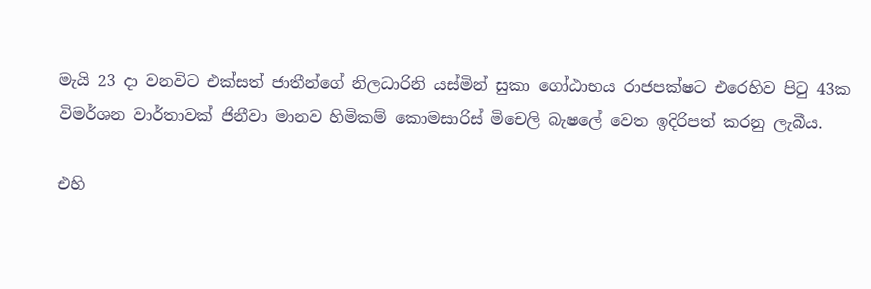මැයි 23 දා වනවිට එක්සත් ජාතීන්ගේ නිලධාරිනි යස්මින් සුකා ගෝඨාභය රාජපක්ෂට එරෙහිව පිටු 43ක විමර්ශන වාර්තාවක් ජිනීවා මානව හිමිකම් කොමසාරිස් මිචෙලි බැෂලේ වෙත ඉදිරිපත් කරනු ලැබීය.

එහි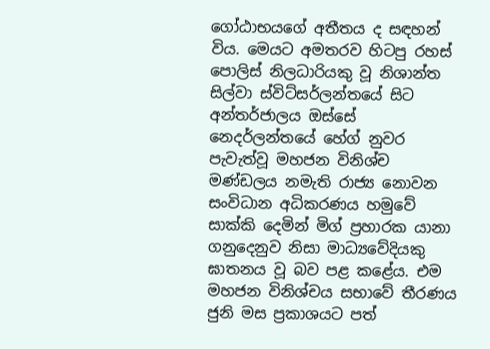ගෝඨාභයගේ අතීතය ද සඳහන් විය. මෙයට අමතරව හිටපු රහස් පොලිස් නිලධාරියකු වූ නිශාන්ත සිල්වා ස්විට්සර්ලන්තයේ සිට අන්තර්ජාලය ඔස්සේ නෙදර්ලන්තයේ හේග් නුවර පැවැත්වූ මහජන විනිශ්ච මණ්ඩලය නමැති රාජ්‍ය නොවන සංවිධාන අධිකරණය හමුවේ සාක්කි දෙමින් මිග් ප්‍රහාරක යානා ගනුදෙනුව නිසා මාධ්‍යවේදියකු ඝාතනය වූ බව පළ කළේය. එම මහජන විනිශ්චය සභාවේ තීරණය ජුනි මස ප්‍රකාශයට පත්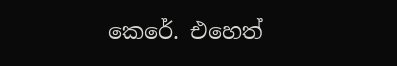කෙරේ. එහෙත්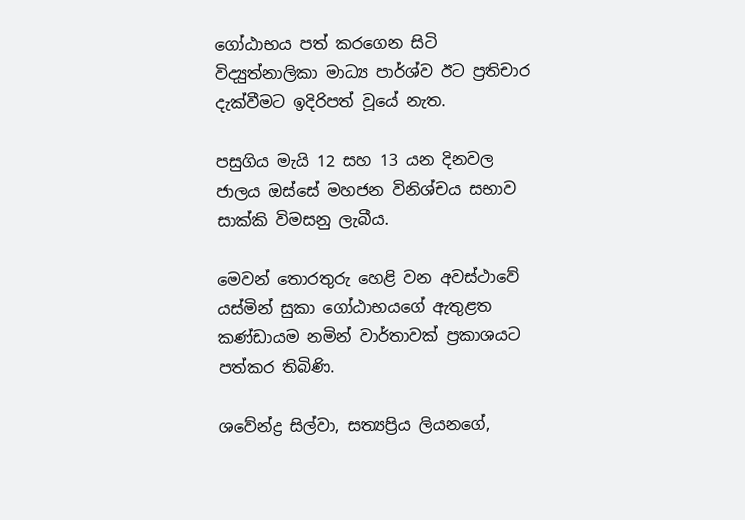ගෝඨාභය පත් කරගෙන සිටි විද්‍යුත්නාලිකා මාධ්‍ය පාර්ශ්ව ඊට ප්‍රතිචාර දැක්වීමට ඉදිරිපත් වූයේ නැත.

පසුගිය මැයි 12 සහ 13 යන දිනවල ජාලය ඔස්සේ මහජන විනිශ්චය සභාව සාක්කි විමසනු ලැබීය.

මෙවන් තොරතුරු හෙළි වන අවස්ථාවේ යස්මින් සුකා ගෝඨාභයගේ ඇතුළත කණ්ඩායම නමින් වාර්තාවක් ප්‍රකාශයට පත්කර තිබිණි.

ශවේන්ද්‍ර සිල්වා, සත්‍යප්‍රිය ලියනගේ,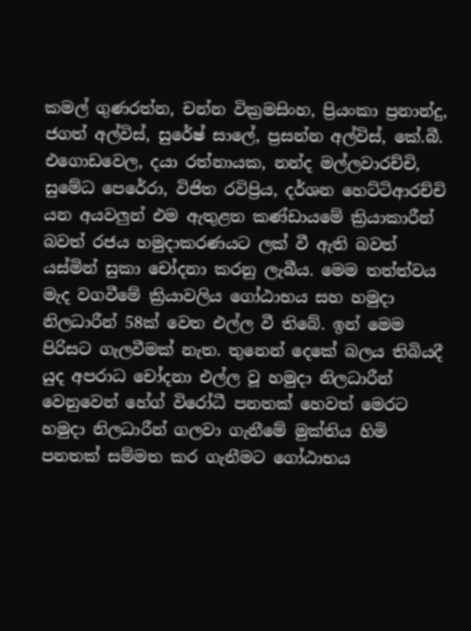කමල් ගුණරත්න, චන්න වික්‍රමසිංහ, ප්‍රියංකා ප්‍රනාන්දු, ජගත් අල්විස්, සුරේෂ් සාලේ, ප්‍රසන්න අල්විස්, කේ.බී. එගොඩවෙල, දයා රත්නායක, නන්ද මල්ලවාරච්චි, සුමේධ පෙරේරා, විජිත රවිප්‍රිය, දර්ශන හෙට්ටිආරච්චි යන අයවලුන් එම ඇතුළත කණ්ඩායමේ ක්‍රියාකාරීන් බවත් රජය හමුදාකරණයට ලක් වී ඇති බවත් යස්මින් සුකා චෝදනා කරනු ලැබීය. මෙම තත්ත්වය මැද වගවීමේ ක්‍රියාවලිය ගෝඨාභය සහ හමුදා නිලධාරීන් 58ක් වෙත එල්ල වී තිබේ. ඉන් මෙම පිරිසට ගැලවීමක් නැත. තුනෙන් දෙකේ බලය තිබියදී යුද අපරාධ චෝදනා එල්ල වූ හමුදා නිලධාරීන් වෙනුවෙන් හේග් විරෝධී පනතක් හෙවත් මෙරට හමුදා නිලධාරීන් ගලවා ගැනීමේ මුක්තිය හිමි පනතක් සම්මත කර ගැනීමට ගෝඨාභය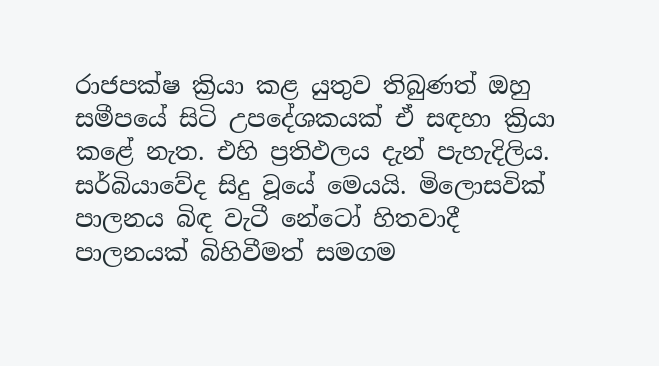රාජපක්ෂ ක්‍රියා කළ යුතුව තිබුණත් ඔහු සමීපයේ සිටි උපදේශකයක් ඒ සඳහා ක්‍රියා කළේ නැත. එහි ප්‍රතිඵලය දැන් පැහැදිලිය. සර්බියාවේද සිදු වූයේ මෙයයි. මිලොසවික් පාලනය බිඳ වැටී නේටෝ හිතවාදී පාලනයක් බිහිවීමත් සමගම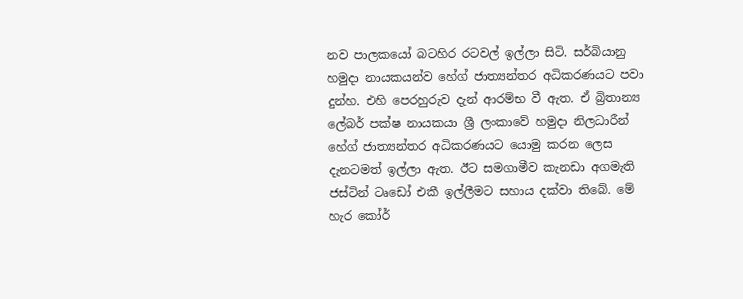නව පාලකයෝ බටහිර රටවල් ඉල්ලා සිටි. සර්බියානු හමුදා නායකයන්ව හේග් ජාත්‍යන්තර අධිකරණයට පවා දුන්හ. එහි පෙරහුරුව දැන් ආරම්භ වී ඇත. ඒ බ්‍රිතාන්‍ය ලේබර් පක්ෂ නායකයා ශ්‍රී ලංකාවේ හමුදා නිලධාරීන් හේග් ජාත්‍යන්තර අධිකරණයට යොමු කරන ලෙස දැනටමත් ඉල්ලා ඇත. ඊට සමගාමීව කැනඩා අගමැති ජස්ටින් ටෘඩෝ එකී ඉල්ලීමට සහාය දක්වා තිබේ. මේ හැර කෝර්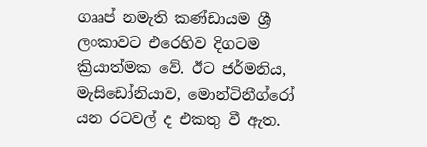ගෲප් නමැති කණ්ඩායම ශ්‍රී ලංකාවට එරෙහිව දිගටම ක්‍රියාත්මක වේ. ඊට ජර්මනිය, මැසිඩෝනියාව, මොන්ටිනීග්රෝ යන රටවල් ද එකතු වී ඇත.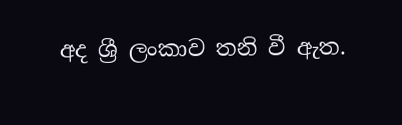අද ශ්‍රී ලංකාව තනි වී ඇත.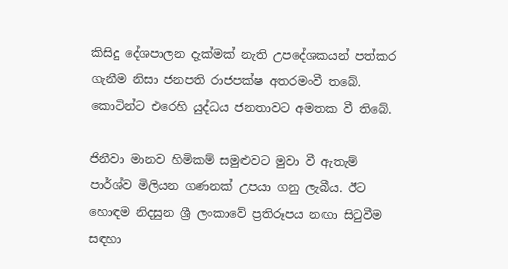කිසිදු දේශපාලන දැක්මක් නැති උපදේශකයන් පත්කර ගැනීම නිසා ජනපති රාජපක්ෂ අතරමංවී තබේ. කොටින්ට එරෙහි යුද්ධය ජනතාවට අමතක වී තිබේ.

ජිනීවා මානව හිමිකම් සමුළුවට මුවා වී ඇතැම් පාර්ශ්ව මිලියන ගණනක් උපයා ගනු ලැබීය. ඊට හොඳම නිදසුන ශ්‍රී ලංකාවේ ප්‍රතිරූපය නඟා සිටුවීම සඳහා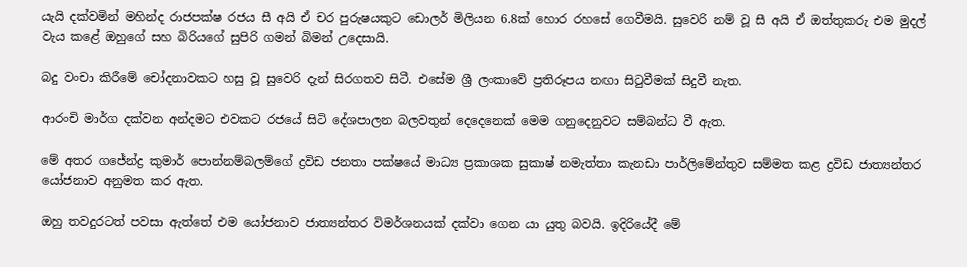යැයි දක්වමින් මහින්ද රාජපක්ෂ රජය සී අයි ඒ චර පුරුෂයකුට ඩොලර් මිලියන 6.8ක් හොර රහසේ ගෙවීමයි. සුවෙරි නම් වූ සී අයි ඒ ඔත්තුකරු එම මුදල් වැය කළේ ඔහුගේ සහ බිරියගේ සුපිරි ගමන් බිමන් උදෙසායි.

බදු වංචා කිරීමේ චෝදනාවකට හසු වූ සුවෙරි දැන් සිරගතව සිටී. එසේම ශ්‍රී ලංකාවේ ප්‍රතිරූපය නඟා සිටුවීමක් සිදුවී නැත.

ආරංචි මාර්ග දක්වන අන්දමට එවකට රජයේ සිටි දේශපාලන බලවතුන් දෙදෙනෙක් මෙම ගනුදෙනුවට සම්බන්ධ වී ඇත.

මේ අතර ගජේන්ද්‍ර කුමාර් පොන්නම්බලම්ගේ ද්‍රවිඩ ජනතා පක්ෂයේ මාධ්‍ය ප්‍රකාශක සුකාෂ් නමැත්තා කැනඩා පාර්ලිමේන්තුව සම්මත කළ ද්‍රවිඩ ජාත්‍යන්තර යෝජනාව අනුමත කර ඇත.

ඔහු තවදුරටත් පවසා ඇත්තේ එම යෝජනාව ජාත්‍යන්තර විමර්ශනයක් දක්වා ගෙන යා යුතු බවයි. ඉදිරියේදී මේ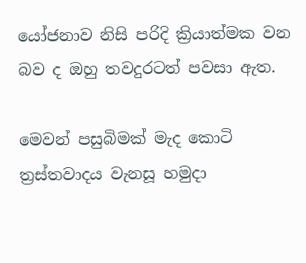යෝජනාව නිසි පරිදි ක්‍රියාත්මක වන බව ද ඔහු තවදුරටත් පවසා ඇත.

මෙවන් පසුබිමක් මැද කොටි ත්‍රස්තවාදය වැනසූ හමුදා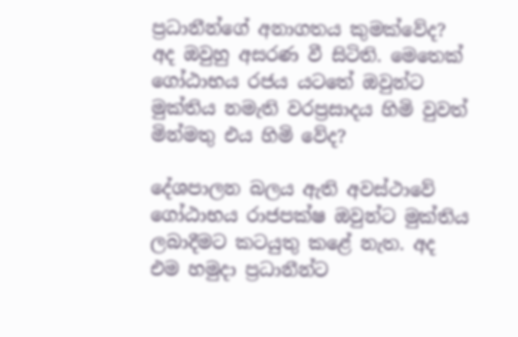ප්‍රධානීන්ගේ අනාගතය කුමක්වේද? අද ඔවුහු අසරණ වී සිටිති. මෙතෙක් ගෝඨාභය රජය යටතේ ඔවුන්ට මුක්තිය නමැති වරප්‍රසාදය හිමි වුවත් මින්මතු එය හිමි වේද?

දේශපාලන බලය ඇති අවස්ථාවේ ගෝඨාභය රාජපක්ෂ ඔවුන්ට මුක්තිය ලබාදීමට කටයුතු කළේ නැත. අද එම හමුදා ප්‍රධානීන්ට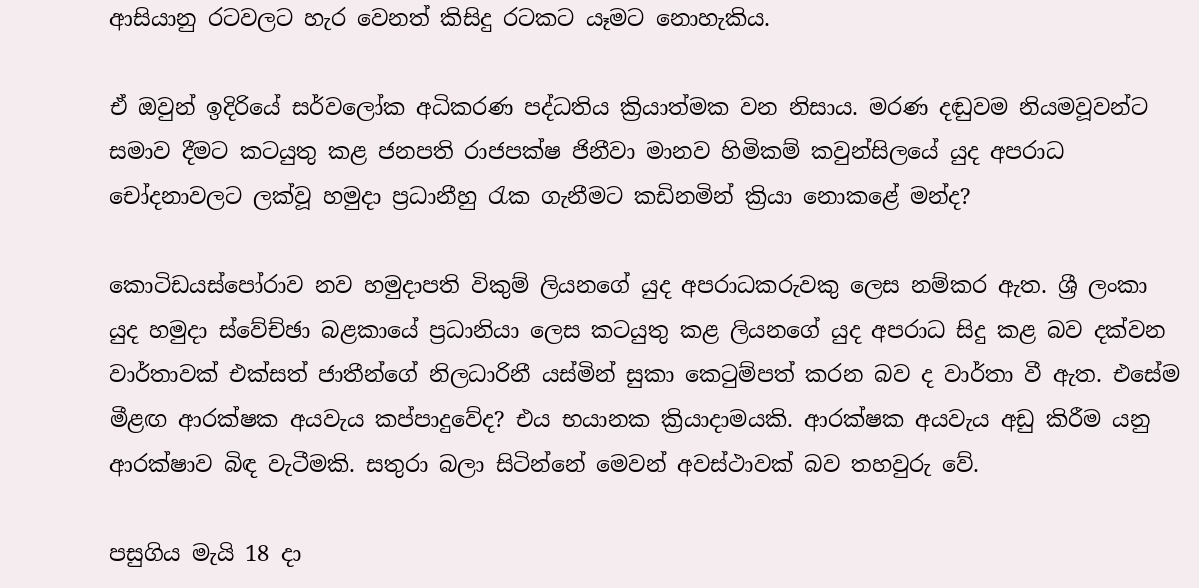ආසියානු රටවලට හැර වෙනත් කිසිදු රටකට යෑමට නොහැකිය.

ඒ ඔවුන් ඉදිරියේ සර්වලෝක අධිකරණ පද්ධතිය ක්‍රියාත්මක වන නිසාය. මරණ දඬුවම නියමවූවන්ට සමාව දීමට කටයුතු කළ ජනපති රාජපක්ෂ ජිනීවා මානව හිමිකම් කවුන්සිලයේ යුද අපරාධ චෝදනාවලට ලක්වූ හමුදා ප්‍රධානීහු රැක ගැනීමට කඩිනමින් ක්‍රියා නොකළේ මන්ද?

කොටිඩයස්පෝරාව නව හමුදාපති විකුම් ලියනගේ යුද අපරාධකරුවකු ලෙස නම්කර ඇත. ශ්‍රී ලංකා යුද හමුදා ස්වේච්ඡා බළකායේ ප්‍රධානියා ලෙස කටයුතු කළ ලියනගේ යුද අපරාධ සිදු කළ බව දක්වන වාර්තාවක් එක්සත් ජාතීන්ගේ නිලධාරිනී යස්මින් සුකා කෙටුම්පත් කරන බව ද වාර්තා වී ඇත. එසේම මීළඟ ආරක්ෂක අයවැය කප්පාදුවේද? එය භයානක ක්‍රියාදාමයකි. ආරක්ෂක අයවැය අඩු කිරීම යනු ආරක්ෂාව බිඳ වැටීමකි. සතුරා බලා සිටින්නේ මෙවන් අවස්ථාවක් බව තහවුරු වේ.

පසුගිය මැයි 18 දා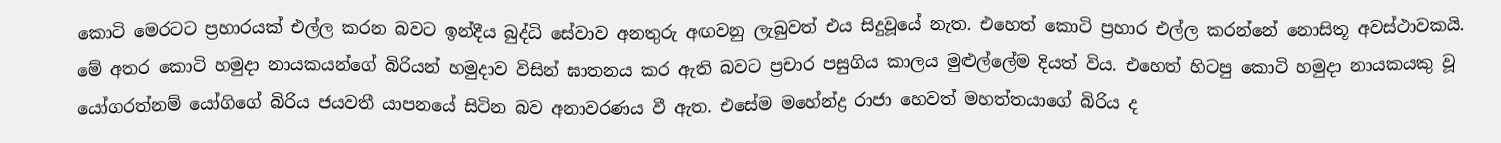කොටි මෙරටට ප්‍රහාරයක් එල්ල කරන බවට ඉන්දීය බුද්ධි සේවාව අනතුරු අඟවනු ලැබුවත් එය සිදුවූයේ නැත. එහෙත් කොටි ප්‍රහාර එල්ල කරන්නේ නොසිතූ අවස්ථාවකයි. මේ අතර කොටි හමුදා නායකයන්ගේ බිරියන් හමුදාව විසින් ඝාතනය කර ඇති බවට ප්‍රචාර පසුගිය කාලය මුළුල්ලේම දියත් විය. එහෙත් හිටපු කොටි හමුදා නායකයකු වූ යෝගරත්නම් යෝගිගේ බිරිය ජයවතී යාපනයේ සිටින බව අනාවරණය වී ඇත. එසේම මහේන්ද්‍ර රාජා හෙවත් මහත්තයාගේ බිරිය ද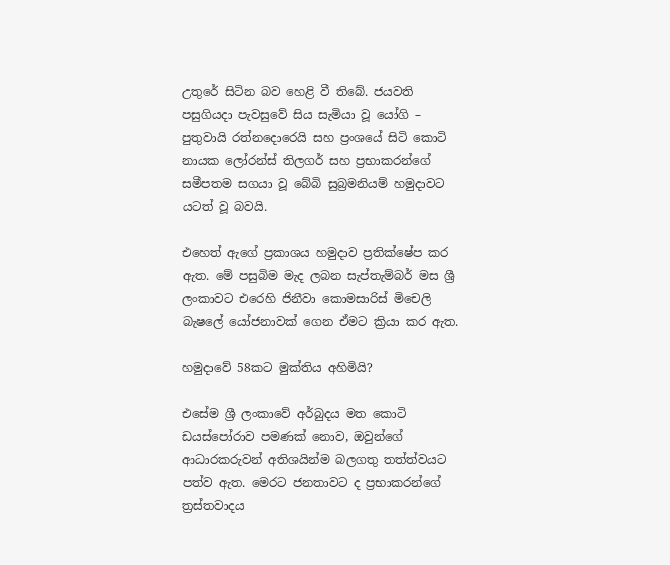උතුරේ සිටින බව හෙළි වී තිබේ. ජයවති පසුගියදා පැවසුවේ සිය සැමියා වූ යෝගි – පුතුවායි රත්නදොරෙයි සහ ප්‍රංශයේ සිටි කොටි නායක ලෝරන්ස් තිලගර් සහ ප්‍රභාකරන්ගේ සමීපතම සගයා වූ බේබි සුබ්‍රමනියම් හමුදාවට යටත් වූ බවයි.

එහෙත් ඇගේ ප්‍රකාශය හමුදාව ප්‍රතික්ෂේප කර ඇත. මේ පසුබිම මැද ලබන සැප්තැම්බර් මස ශ්‍රී ලංකාවට එරෙහි ජිනීවා කොමසාරිස් මිචෙලි බැෂලේ යෝජනාවක් ගෙන ඒමට ක්‍රියා කර ඇත.

හමුදාවේ 58කට මුක්තිය අහිමියි?

එසේම ශ්‍රී ලංකාවේ අර්බුදය මත කොටි ඩයස්පෝරාව පමණක් නොව, ඔවුන්ගේ ආධාරකරුවන් අතිශයින්ම බලගතු තත්ත්වයට පත්ව ඇත. මෙරට ජනතාවට ද ප්‍රභාකරන්ගේ ත්‍රස්තවාදය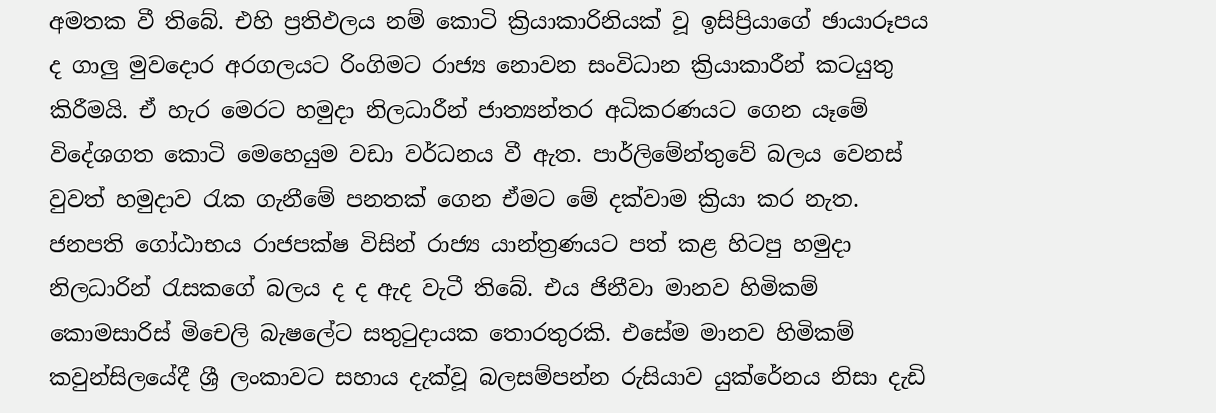අමතක වී තිබේ. එහි ප්‍රතිඵලය නම් කොටි ක්‍රියාකාරිනියක් වූ ඉසිප්‍රියාගේ ඡායාරූපය ද ගාලු මුවදොර අරගලයට රිංගිමට රාජ්‍ය නොවන සංවිධාන ක්‍රියාකාරීන් කටයුතු කිරීමයි. ඒ හැර මෙරට හමුදා නිලධාරීන් ජාත්‍යන්තර අධිකරණයට ගෙන යෑමේ විදේශගත කොටි මෙහෙයුම වඩා වර්ධනය වී ඇත. පාර්ලිමේන්තුවේ බලය වෙනස් වුවත් හමුදාව රැක ගැනීමේ පනතක් ගෙන ඒමට මේ දක්වාම ක්‍රියා කර නැත. ජනපති ගෝඨාභය රාජපක්ෂ විසින් රාජ්‍ය යාන්ත්‍රණයට පත් කළ හිටපු හමුදා නිලධාරින් රැසකගේ බලය ද ද ඇද වැටී තිබේ. එය ජිනීවා මානව හිමිකම් කොමසාරිස් මිචෙලි බැෂලේට සතුටුදායක තොරතුරකි. එසේම මානව හිමිකම් කවුන්සිලයේදී ශ්‍රී ලංකාවට සහාය දැක්වූ බලසම්පන්න රුසියාව යුක්රේනය නිසා දැඩි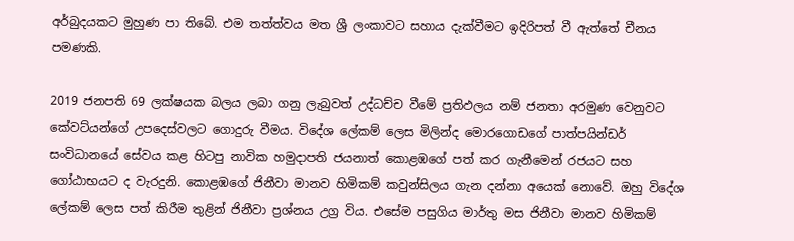අර්බුදයකට මුහුණ පා තිබේ. එම තත්ත්වය මත ශ්‍රී ලංකාවට සහාය දැක්වීමට ඉදිරිපත් වී ඇත්තේ චීනය පමණකි.

2019 ජනපති 69 ලක්ෂයක බලය ලබා ගනු ලැබුවත් උද්ධච්ච වීමේ ප්‍රතිඵලය නම් ජනතා අරමුණ වෙනුවට කේවට්යන්ගේ උපදෙස්වලට ගොදුරු වීමය. විදේශ ලේකම් ලෙස මිලින්ද මොරගොඩගේ පාත්පයින්ඩර් සංවිධානයේ සේවය කළ හිටපු නාවික හමුදාපති ජයනාත් කොළඹගේ පත් කර ගැනීමෙන් රජයට සහ ගෝඨාභයට ද වැරදුනි. කොළඹගේ ජිනීවා මානව හිමිකම් කවුන්සිලය ගැන දන්නා අයෙක් නොවේ. ඔහු විදේශ ලේකම් ලෙස පත් කිරීම තුළින් ජිනීවා ප්‍රශ්නය උග්‍ර විය. එසේම පසුගිය මාර්තු මස ජිනීවා මානව හිමිකම්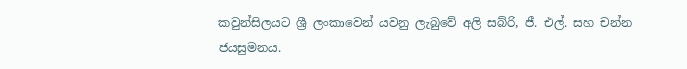කවුන්සිලයට ශ්‍රී ලංකාවෙන් යවනු ලැබුවේ අලි සබ්රි, ජී. එල්. සහ චන්න ජයසුමනය.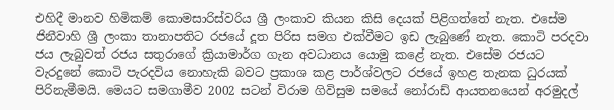එහිදී මානව හිමිකම් කොමසාරිස්වරිය ශ්‍රී ලංකාව කියන කිසි දෙයක් පිළිගත්තේ නැත. එසේම ජිනීවාහි ශ්‍රී ලංකා තානාපතිට රජයේ දූත පිරිස සමග එක්වීමට ඉඩ ලැබුණේ නැත. කොටි පරදවා ජය ලැබුවත් රජය සතුරාගේ ක්‍රියාමාර්ග ගැන අවධානය යොමු කළේ නැත. එසේම රජයට වැරදුනේ කොටි පැරදවිය නොහැකි බවට ප්‍රකාශ කළ පාර්ශ්වලට රජයේ ඉහළ තැනක ධුරයක් පිරිනැමීමයි. මෙයට සමගාමීව 2002 සටන් විරාම ගිවිසුම සමයේ නෝරාඩ් ආයතනයෙන් අරමුදල්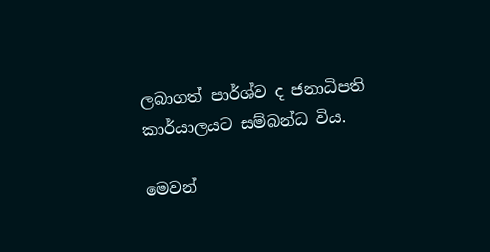ලබාගත් පාර්ශ්ව ද ජනාධිපති කාර්යාලයට සම්බන්ධ විය.

මෙවන්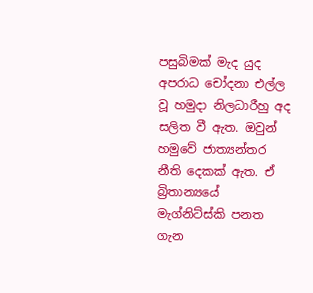පසුබිමක් මැද යුද අපරාධ චෝදනා එල්ල වූ හමුදා නිලධාරීහු අද සලිත වී ඇත. ඔවුන් හමුවේ ජාත්‍යන්තර නීති දෙකක් ඇත. ඒ බ්‍රිතාන්‍යයේ මැග්නිට්ස්කි පනත ගැන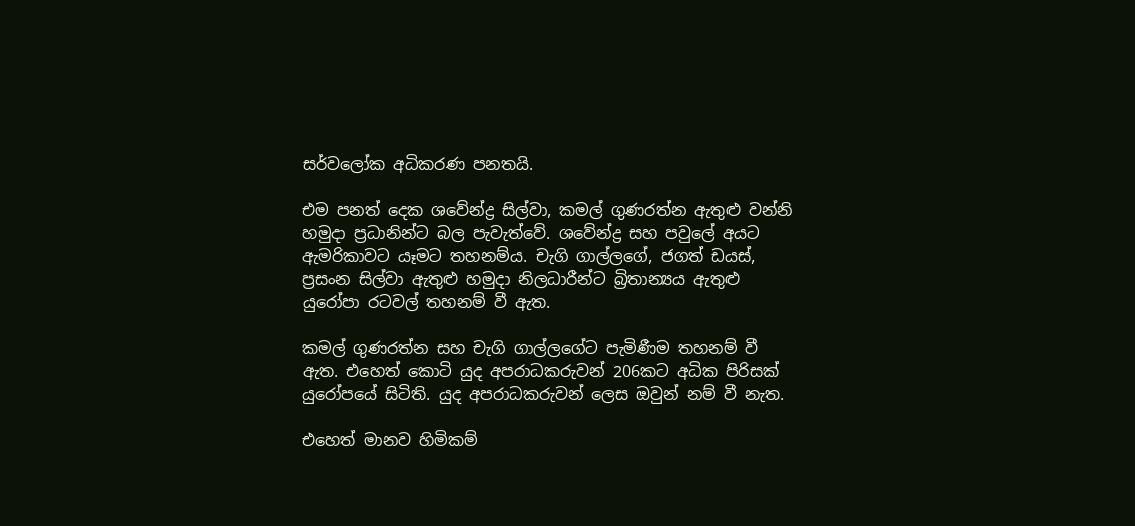සර්වලෝක අධිකරණ පනතයි.

එම පනත් දෙක ශවේන්ද්‍ර සිල්වා, කමල් ගුණරත්න ඇතුළු වන්නි හමුදා ප්‍රධානින්ට බල පැවැත්වේ. ශවේන්ද්‍ර සහ පවුලේ අයට ඇමරිකාවට යෑමට තහනම්ය. චැගි ගාල්ලගේ, ජගත් ඩයස්, ප්‍රසංන සිල්වා ඇතුළු හමුදා නිලධාරීන්ට බ්‍රිතාන්‍යය ඇතුළු යුරෝපා රටවල් තහනම් වී ඇත.

කමල් ගුණරත්න සහ චැගි ගාල්ලගේට පැමිණීම තහනම් වී ඇත. එහෙත් කොටි යුද අපරාධකරුවන් 206කට අධික පිරිසක් යුරෝපයේ සිටිති. යුද අපරාධකරුවන් ලෙස ඔවුන් නම් වී නැත.

එහෙත් මානව හිමිකම්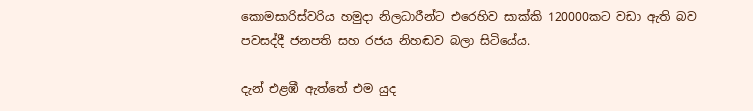කොමසාරිස්වරිය හමුදා නිලධාරීන්ට එරෙහිව සාක්කි 120000කට වඩා ඇති බව පවසද්දී ජනපති සහ රජය නිහඬව බලා සිටියේය.

දැන් එළඹී ඇත්තේ එම යුද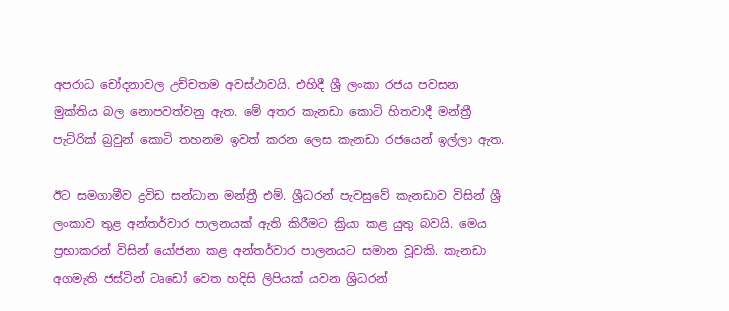අපරාධ චෝදනාවල උච්චතම අවස්ථාවයි. එහිදී ශ්‍රී ලංකා රජය පවසන මුක්තිය බල නොපවත්වනු ඇත. මේ අතර කැනඩා කොටි හිතවාදී මන්ත්‍රී පැට්රික් බ්‍රවුන් කොටි තහනම ඉවත් කරන ලෙස කැනඩා රජයෙන් ඉල්ලා ඇත.

ඊට සමගාමීව ද්‍රවිඩ සන්ධාන මන්ත්‍රී එම්. ශ්‍රීධරන් පැවසුවේ කැනඩාව විසින් ශ්‍රී ලංකාව තුළ අන්තර්වාර පාලනයක් ඇති කිරීමට ක්‍රියා කළ යුතු බවයි. මෙය ප්‍රභාකරන් විසින් යෝජනා කළ අන්තර්වාර පාලනයට සමාන වූවකි. කැනඩා අගමැති ජස්ටින් ටෘඩෝ වෙත හදිසි ලිපියක් යවන ශ්‍රිධරන්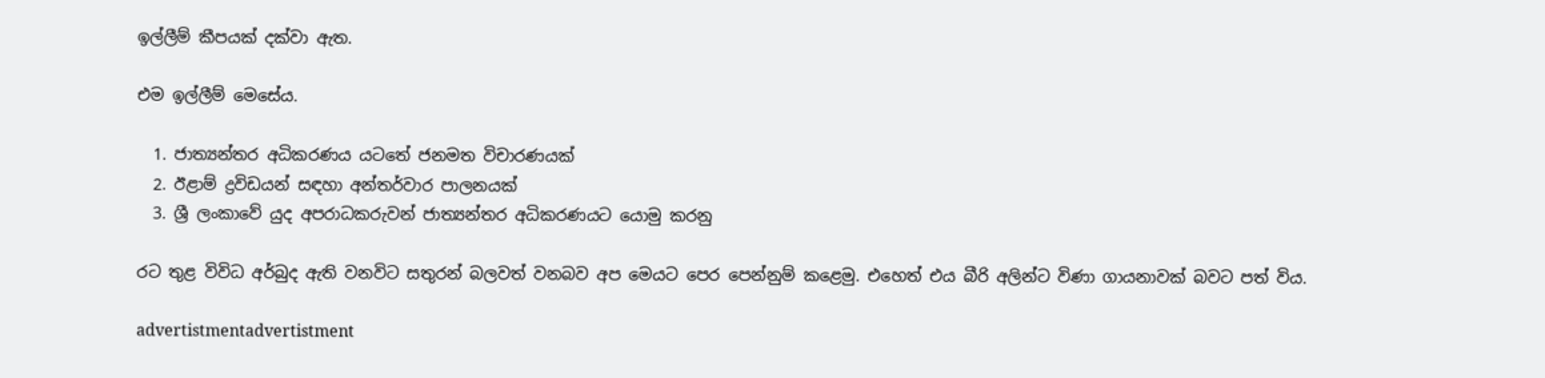ඉල්ලීම් කීපයක් දක්වා ඇත.

එම ඉල්ලීම් මෙසේය.

  1. ජාත්‍යන්තර අධිකරණය යටතේ ජනමත විචාරණයක්
  2. ඊළාම් ද්‍රවිඩයන් සඳහා අන්තර්වාර පාලනයක්
  3. ශ්‍රී ලංකාවේ යුද අපරාධකරුවන් ජාත්‍යන්තර අධිකරණයට යොමු කරනු

රට තුළ විවිධ අර්බුද ඇති වනවිට සතුරන් බලවත් වනබව අප මෙයට පෙර පෙන්නුම් කළෙමු. එහෙත් එය බීරි අලින්ට විණා ගායනාවක් බවට පත් විය.

advertistmentadvertistment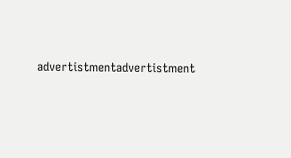advertistmentadvertistment